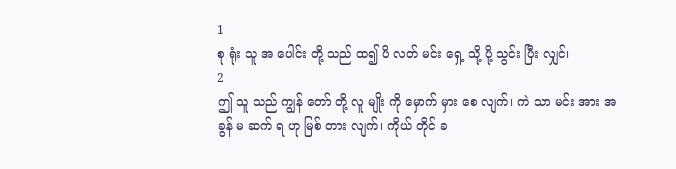1
စု ရုံး သူ အ ပေါင်း တို့ သည် ထ၍ ပိ လတ် မင်း ရှေ့ သို့ ပို့ သွင်း ပြီး လျှင်၊
2
ဤ သူ သည် ကျွန် တော် တို့ လူ မျိုး ကို မှောက် မှား စေ လျက်၊ ကဲ သာ မင်း အား အ ခွန် မ ဆက် ရ ဟု မြစ် တား လျက်၊ ကိုယ် တိုင် ခ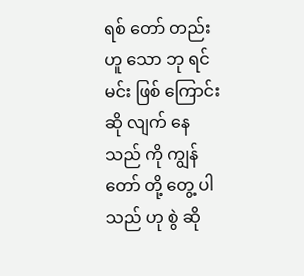ရစ် တော် တည်း ဟူ သော ဘု ရင် မင်း ဖြစ် ကြောင်း ဆို လျက် နေ သည် ကို ကျွန် တော် တို့ တွေ့ ပါ သည် ဟု စွဲ ဆို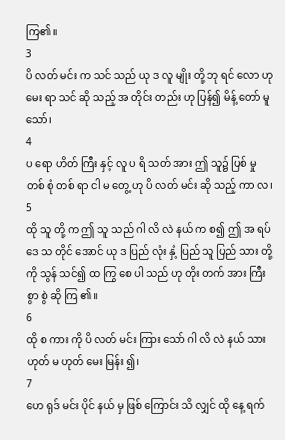ကြ၏။
3
ပိ လတ် မင်း က သင် သည် ယု ဒ လူ မျိုး တို့ ဘု ရင် လော ဟု မေး ရာ သင် ဆို သည့် အ တိုင်း တည်း ဟု ပြန်၍ မိန့် တော် မူ သော်၊
4
ပ ရော ဟိတ် ကြီး နှင့် လူ ပ ရိ သတ် အား ဤ သူ၌ ပြစ် မှု တစ် စုံ တစ် ရာ ငါ မ တွေ့ ဟု ပိ လတ် မင်း ဆို သည့် ကာ လ၊
5
ထို သူ တို့ က ဤ သူ သည် ဂါ လိ လဲ နယ် က စ၍ ဤ အ ရပ် ဒေ သ တိုင် အောင် ယု ဒ ပြည် လုံး နှံ့ ပြည် သူ ပြည် သား တို့ ကို သွန် သင်၍ ထ ကြွ စေ ပါ သည် ဟု တိုး တက် အား ကြီး စွာ စွဲ ဆို ကြ ၏။
6
ထို စ ကား ကို ပိ လတ် မင်း ကြား သော် ဂါ လိ လဲ နယ် သား ဟုတ် မ ဟုတ် မေး မြန်း ၍၊
7
ဟေ ရုဒ် မင်း ပိုင် နယ် မှ ဖြစ် ကြောင်း သိ လျှင် ထို နေ့ ရက်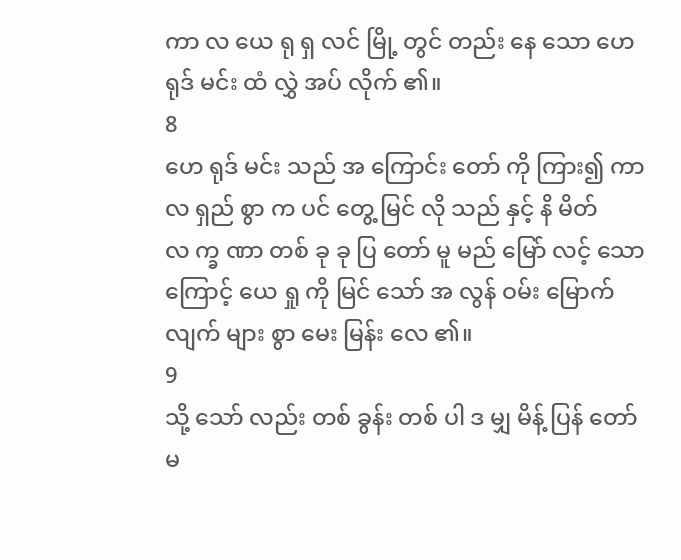ကာ လ ယေ ရု ရှ လင် မြို့ တွင် တည်း နေ သော ဟေ ရုဒ် မင်း ထံ လွှဲ အပ် လိုက် ၏။
8
ဟေ ရုဒ် မင်း သည် အ ကြောင်း တော် ကို ကြား၍ ကာ လ ရှည် စွာ က ပင် တွေ့ မြင် လို သည် နှင့် နိ မိတ် လ က္ခ ဏာ တစ် ခု ခု ပြ တော် မူ မည် မြော် လင့် သော ကြောင့် ယေ ရှု ကို မြင် သော် အ လွန် ဝမ်း မြောက် လျက် များ စွာ မေး မြန်း လေ ၏။
9
သို့ သော် လည်း တစ် ခွန်း တစ် ပါ ဒ မျှ မိန့် ပြန် တော် မ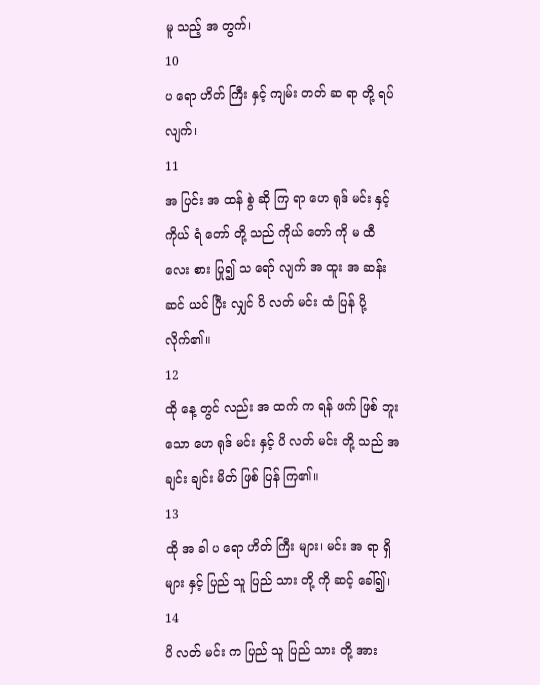မူ သည့် အ တွက်၊
10
ပ ရော ဟိတ် ကြီး နှင့် ကျမ်း တတ် ဆ ရာ တို့ ရပ် လျက်၊
11
အ ပြင်း အ ထန် စွဲ ဆို ကြ ရာ ဟေ ရုဒ် မင်း နှင့် ကိုယ် ရံ တော် တို့ သည် ကိုယ် တော် ကို မ ထီ လေး စား ပြု၍ သ ရော် လျက် အ ထူး အ ဆန်း ဆင် ယင် ပြီး လျှင် ပိ လတ် မင်း ထံ ပြန် ပို့ လိုက်၏။
12
ထို နေ့ တွင် လည်း အ ထက် က ရန် ဖက် ဖြစ် ဘူး သော ဟေ ရုဒ် မင်း နှင့် ပိ လတ် မင်း တို့ သည် အ ချင်း ချင်း မိတ် ဖြစ် ပြန် ကြ၏။
13
ထို အ ခါ ပ ရော ဟိတ် ကြီး များ၊ မင်း အ ရာ ရှိ များ နှင့် ပြည် သူ ပြည် သား တို့ ကို ဆင့် ခေါ်၍၊
14
ပိ လတ် မင်း က ပြည် သူ ပြည် သား တို့ အား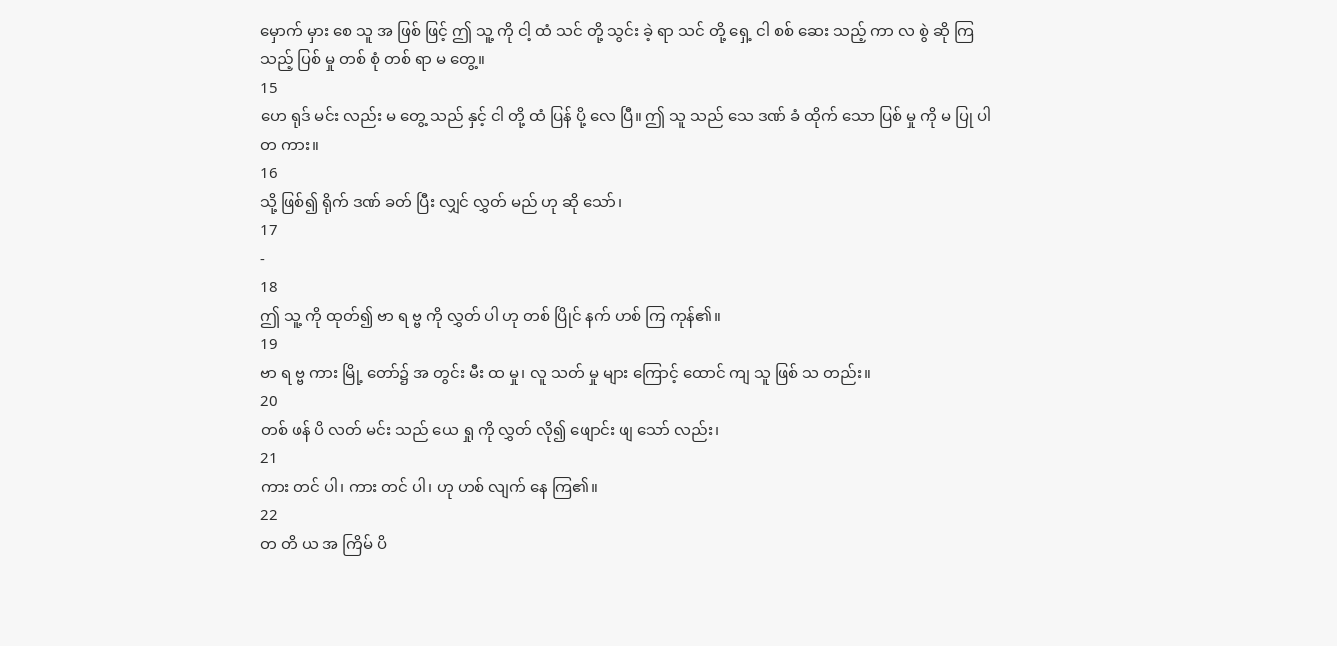မှောက် မှား စေ သူ အ ဖြစ် ဖြင့် ဤ သူ့ ကို ငါ့ ထံ သင် တို့ သွင်း ခဲ့ ရာ သင် တို့ ရှေ့ ငါ စစ် ဆေး သည့် ကာ လ စွဲ ဆို ကြ သည့် ပြစ် မှု တစ် စုံ တစ် ရာ မ တွေ့။
15
ဟေ ရုဒ် မင်း လည်း မ တွေ့ သည် နှင့် ငါ တို့ ထံ ပြန် ပို့ လေ ပြီ။ ဤ သူ သည် သေ ဒဏ် ခံ ထိုက် သော ပြစ် မှု ကို မ ပြု ပါ တ ကား။
16
သို့ ဖြစ်၍ ရိုက် ဒဏ် ခတ် ပြီး လျှင် လွှတ် မည် ဟု ဆို သော်၊
17
-
18
ဤ သူ့ ကို ထုတ်၍ ဗာ ရ ဗ္ဗ ကို လွှတ် ပါ ဟု တစ် ပြိုင် နက် ဟစ် ကြ ကုန်၏။
19
ဗာ ရ ဗ္ဗ ကား မြို့ တော်၌ အ တွင်း မီး ထ မှု၊ လူ သတ် မှု များ ကြောင့် ထောင် ကျ သူ ဖြစ် သ တည်း။
20
တစ် ဖန် ပိ လတ် မင်း သည် ယေ ရှု ကို လွှတ် လို၍ ဖျောင်း ဖျ သော် လည်း၊
21
ကား တင် ပါ၊ ကား တင် ပါ၊ ဟု ဟစ် လျက် နေ ကြ၏။
22
တ တိ ယ အ ကြိမ် ပိ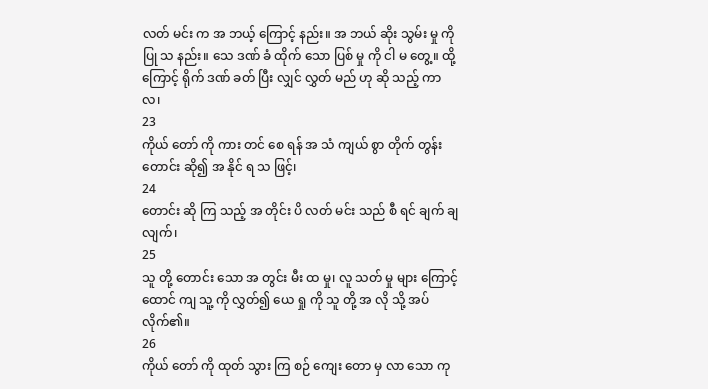လတ် မင်း က အ ဘယ့် ကြောင့် နည်း။ အ ဘယ် ဆိုး သွမ်း မှု ကို ပြု သ နည်း။ သေ ဒဏ် ခံ ထိုက် သော ပြစ် မှု ကို ငါ မ တွေ့။ ထို့ ကြောင့် ရိုက် ဒဏ် ခတ် ပြီး လျှင် လွှတ် မည် ဟု ဆို သည့် ကာ လ၊
23
ကိုယ် တော် ကို ကား တင် စေ ရန် အ သံ ကျယ် စွာ တိုက် တွန်း တောင်း ဆို၍ အ နိုင် ရ သ ဖြင့်၊
24
တောင်း ဆို ကြ သည့် အ တိုင်း ပိ လတ် မင်း သည် စီ ရင် ချက် ချ လျက်၊
25
သူ တို့ တောင်း သော အ တွင်း မီး ထ မှု၊ လူ သတ် မှု များ ကြောင့် ထောင် ကျ သူ့ ကို လွှတ်၍ ယေ ရှု ကို သူ တို့ အ လို သို့ အပ် လိုက်၏။
26
ကိုယ် တော် ကို ထုတ် သွား ကြ စဉ် ကျေး တော မှ လာ သော ကု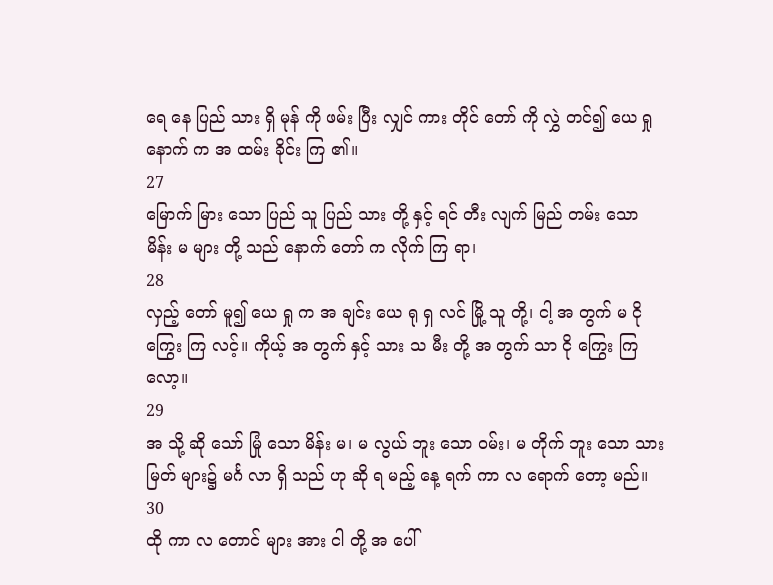ရေ နေ ပြည် သား ရှိ မုန် ကို ဖမ်း ပြီး လျှင် ကား တိုင် တော် ကို လွှဲ တင်၍ ယေ ရှု နောက် က အ ထမ်း ခိုင်း ကြ ၏။
27
မြောက် မြား သော ပြည် သူ ပြည် သား တို့ နှင့် ရင် တီး လျက် မြည် တမ်း သော မိန်း မ များ တို့ သည် နောက် တော် က လိုက် ကြ ရာ၊
28
လှည့် တော် မူ၍ ယေ ရှု က အ ချင်း ယေ ရု ရှ လင် မြို့ သူ တို့၊ ငါ့ အ တွက် မ ငို ကြွေး ကြ လင့်။ ကိုယ့် အ တွက် နှင့် သား သ မီး တို့ အ တွက် သာ ငို ကြွေး ကြ လော့။
29
အ သို့ ဆို သော် မြုံ သော မိန်း မ၊ မ လွယ် ဘူး သော ဝမ်း၊ မ တိုက် ဘူး သော သား မြတ် များ၌ မင်္ဂ လာ ရှိ သည် ဟု ဆို ရ မည့် နေ့ ရက် ကာ လ ရောက် တော့ မည်။
30
ထို ကာ လ တောင် များ အား ငါ တို့ အ ပေါ်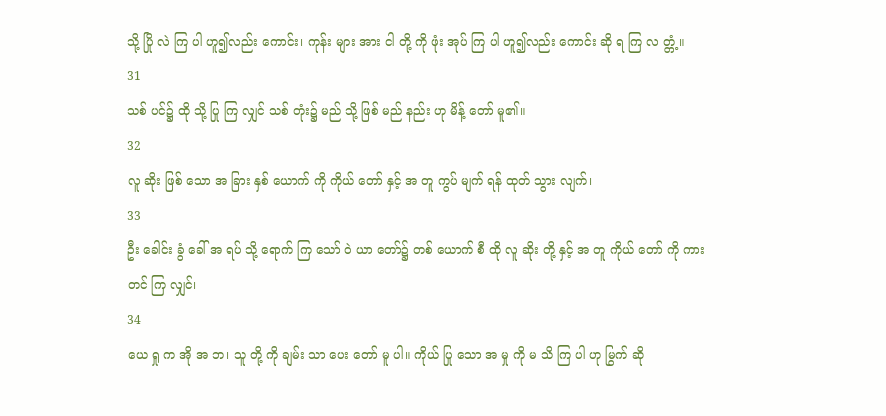သို့ ပြို လဲ ကြ ပါ ဟူ၍လည်း ကောင်း၊ ကုန်း များ အား ငါ တို့ ကို ဖုံး အုပ် ကြ ပါ ဟူ၍လည်း ကောင်း ဆို ရ ကြ လ တ္တံ့။
31
သစ် ပင်၌ ထို သို့ ပြု ကြ လျှင် သစ် တုံး၌ မည် သို့ ဖြစ် မည် နည်း ဟု မိန့် တော် မူ၏။
32
လူ ဆိုး ဖြစ် သော အ ခြား နှစ် ယောက် ကို ကိုယ် တော် နှင့် အ တူ ကွပ် မျက် ရန် ထုတ် သွား လျက်၊
33
ဦး ခေါင်း ခွံ ခေါ် အ ရပ် သို့ ရောက် ကြ သော် ဝဲ ယာ တော်၌ တစ် ယောက် စီ ထို လူ ဆိုး တို့ နှင့် အ တူ ကိုယ် တော် ကို ကား တင် ကြ လျှင်၊
34
ယေ ရှု က အို အ ဘ၊ သူ တို့ ကို ချမ်း သာ ပေး တော် မူ ပါ။ ကိုယ် ပြု သော အ မှု ကို မ သိ ကြ ပါ ဟု မြွက် ဆို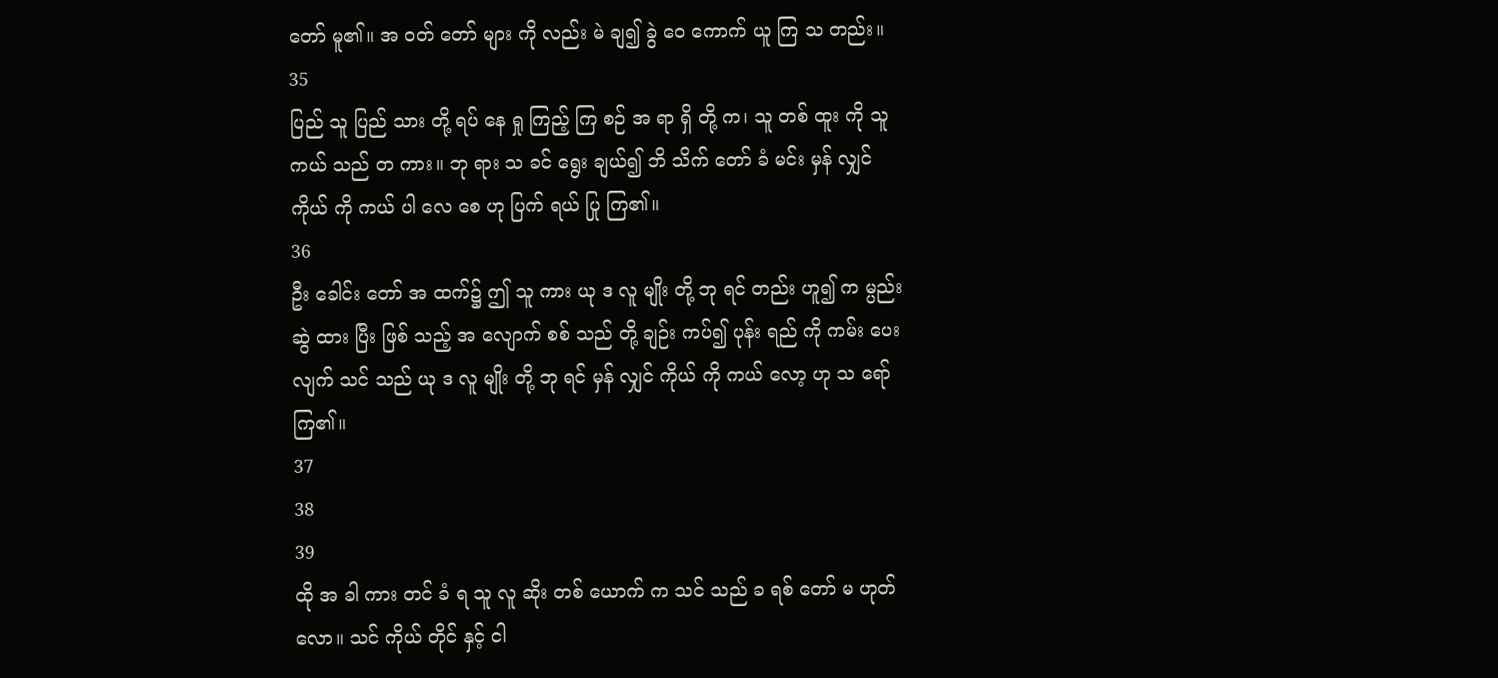တော် မူ၏။ အ ဝတ် တော် များ ကို လည်း မဲ ချ၍ ခွဲ ဝေ ကောက် ယူ ကြ သ တည်း။
35
ပြည် သူ ပြည် သား တို့ ရပ် နေ ရှု ကြည့် ကြ စဉ် အ ရာ ရှိ တို့ က၊ သူ တစ် ထူး ကို သူ ကယ် သည် တ ကား။ ဘု ရား သ ခင် ရွေး ချယ်၍ ဘိ သိက် တော် ခံ မင်း မှန် လျှင် ကိုယ် ကို ကယ် ပါ လေ စေ ဟု ပြက် ရယ် ပြု ကြ၏။
36
ဦး ခေါင်း တော် အ ထက်၌ ဤ သူ ကား ယု ဒ လူ မျိုး တို့ ဘု ရင် တည်း ဟူ၍ က မ္ပည်း ဆွဲ ထား ပြီး ဖြစ် သည့် အ လျောက် စစ် သည် တို့ ချဉ်း ကပ်၍ ပုန်း ရည် ကို ကမ်း ပေး လျက် သင် သည် ယု ဒ လူ မျိုး တို့ ဘု ရင် မှန် လျှင် ကိုယ် ကို ကယ် လော့ ဟု သ ရော် ကြ၏။
37
38
39
ထို အ ခါ ကား တင် ခံ ရ သူ လူ ဆိုး တစ် ယောက် က သင် သည် ခ ရစ် တော် မ ဟုတ် လော။ သင် ကိုယ် တိုင် နှင့် ငါ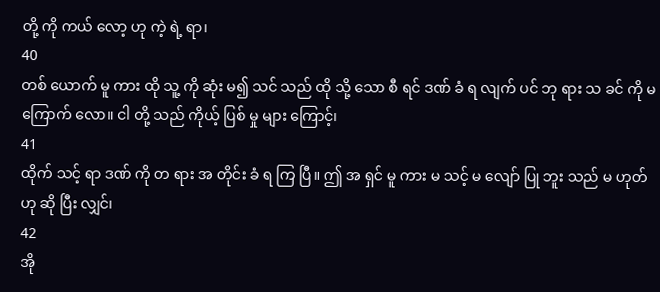တို့ ကို ကယ် လော့ ဟု ကဲ့ ရဲ့ ရာ၊
40
တစ် ယောက် မူ ကား ထို သူ့ ကို ဆုံး မ၍ သင် သည် ထို သို့ သော စီ ရင် ဒဏ် ခံ ရ လျက် ပင် ဘု ရား သ ခင် ကို မ ကြောက် လော။ ငါ တို့ သည် ကိုယ့် ပြစ် မှု များ ကြောင့်၊
41
ထိုက် သင့် ရာ ဒဏ် ကို တ ရား အ တိုင်း ခံ ရ ကြ ပြီ။ ဤ အ ရှင် မူ ကား မ သင့် မ လျော် ပြု ဘူး သည် မ ဟုတ် ဟု ဆို ပြီး လျှင်၊
42
အို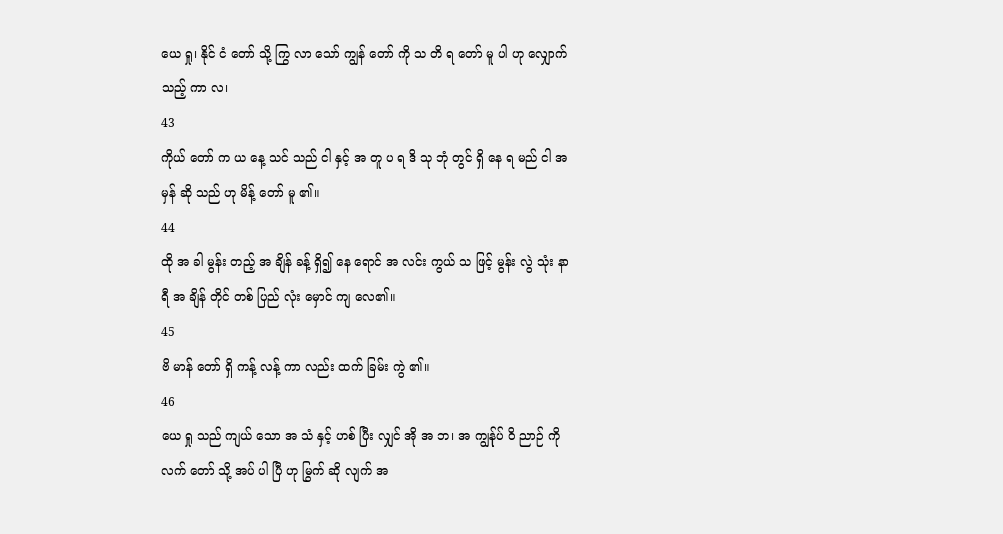ယေ ရှု၊ နိုင် ငံ တော် သို့ ကြွ လာ သော် ကျွန် တော် ကို သ တိ ရ တော် မူ ပါ ဟု လျှောက် သည့် ကာ လ၊
43
ကိုယ် တော် က ယ နေ့ သင် သည် ငါ နှင့် အ တူ ပ ရ ဒိ သု ဘုံ တွင် ရှိ နေ ရ မည် ငါ အ မှန် ဆို သည် ဟု မိန့် တော် မူ ၏။
44
ထို အ ခါ မွန်း တည့် အ ချိန် ခန့် ရှိ၍ နေ ရောင် အ လင်း ကွယ် သ ဖြင့် မွန်း လွဲ သုံး နာ ရီ အ ချိန် တိုင် တစ် ပြည် လုံး မှောင် ကျ လေ၏။
45
ဗိ မာန် တော် ရှိ ကန့် လန့် ကာ လည်း ထက် ခြမ်း ကွဲ ၏။
46
ယေ ရှု သည် ကျယ် သော အ သံ နှင့် ဟစ် ပြီး လျှင် အို အ ဘ၊ အ ကျွန်ုပ် ဝိ ညာဉ် ကို လက် တော် သို့ အပ် ပါ ပြီ ဟု မြွက် ဆို လျက် အ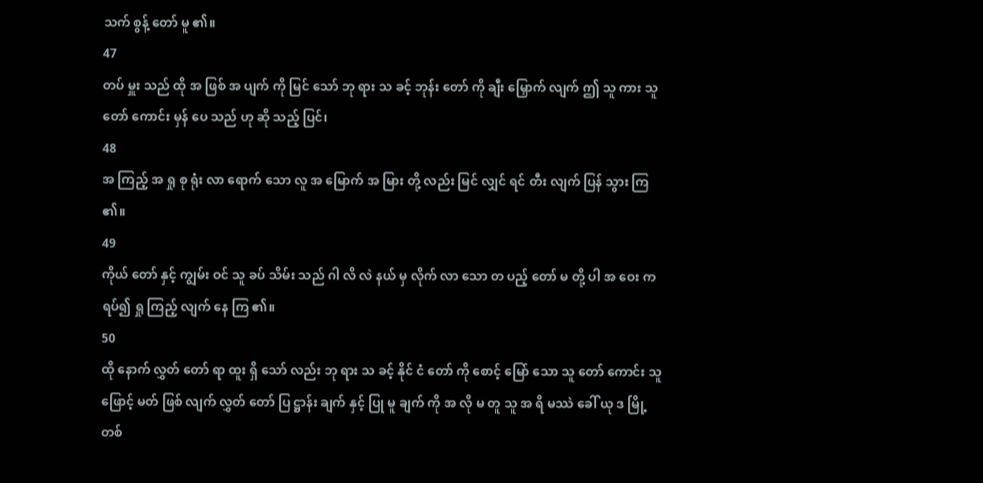သက် စွန့် တော် မူ ၏။
47
တပ် မှူး သည် ထို အ ဖြစ် အ ပျက် ကို မြင် သော် ဘု ရား သ ခင့် ဘုန်း တော် ကို ချီး မြှောက် လျက် ဤ သူ ကား သူ တော် ကောင်း မှန် ပေ သည် ဟု ဆို သည့် ပြင်၊
48
အ ကြည့် အ ရှု စု ရုံး လာ ရောက် သော လူ အ မြောက် အ မြား တို့ လည်း မြင် လျှင် ရင် တီး လျက် ပြန် သွား ကြ ၏။
49
ကိုယ် တော် နှင့် ကျွမ်း ဝင် သူ ခပ် သိမ်း သည် ဂါ လိ လဲ နယ် မှ လိုက် လာ သော တ ပည့် တော် မ တို့ ပါ အ ဝေး က ရပ်၍ ရှု ကြည့် လျက် နေ ကြ ၏။
50
ထို နောက် လွှတ် တော် ရာ ထူး ရှိ သော် လည်း ဘု ရား သ ခင့် နိုင် ငံ တော် ကို စောင့် မြော် သော သူ တော် ကောင်း သူ ဖြောင့် မတ် ဖြစ် လျက် လွှတ် တော် ပြ ဋ္ဌာန်း ချက် နှင့် ပြု မူ ချက် ကို အ လို မ တူ သူ အ ရိ မဿဲ ခေါ် ယု ဒ မြို့ တစ်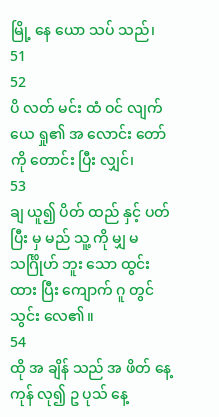မြို့ နေ ယော သပ် သည်၊
51
52
ပိ လတ် မင်း ထံ ဝင် လျက် ယေ ရှု၏ အ လောင်း တော် ကို တောင်း ပြီး လျှင်၊
53
ချ ယူ၍ ပိတ် ထည် နှင့် ပတ် ပြီး မှ မည် သူ့ ကို မျှ မ သင်္ဂြိုဟ် ဘူး သော ထွင်း ထား ပြီး ကျောက် ဂူ တွင် သွင်း လေ၏။
54
ထို အ ချိန် သည် အ ဖိတ် နေ့ ကုန် လု၍ ဥ ပုသ် နေ့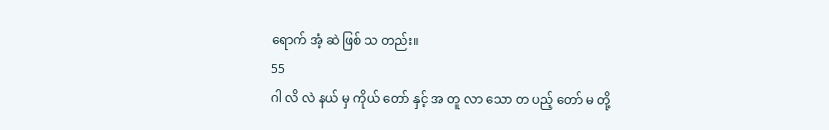ရောက် အံ့ ဆဲ ဖြစ် သ တည်း။
55
ဂါ လိ လဲ နယ် မှ ကိုယ် တော် နှင့် အ တူ လာ သော တ ပည့် တော် မ တို့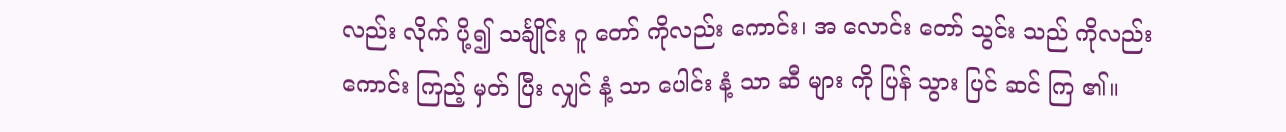လည်း လိုက် ပို့၍ သင်္ချိုင်း ဂူ တော် ကိုလည်း ကောင်း၊ အ လောင်း တော် သွင်း သည် ကိုလည်း ကောင်း ကြည့် မှတ် ပြီး လျှင် နံ့ သာ ပေါင်း နံ့ သာ ဆီ များ ကို ပြန် သွား ပြင် ဆင် ကြ ၏။